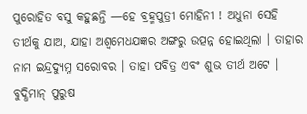ପୁରୋହିତ ବସୁ କହୁଛନ୍ତି —ହେ ବ୍ରହ୍ମପୁତ୍ରୀ ମୋହିନୀ ! ଅଧୁନା ସେହି ତୀର୍ଥକୁ ଯାଅ, ଯାହା ଅଶ୍ୱମେଧଯଜ୍ଞର ଅଙ୍ଗରୁ ଉତ୍ପନ୍ନ ହୋଇଥିଲା । ତାହାର ନାମ ଇନ୍ଦ୍ରଦ୍ୟୁମ୍ନ ସରୋବର । ତାହା ପବିତ୍ର ଏବଂ ଶୁଭ ତୀର୍ଥ ଅଟେ । ବୁଦ୍ଧିମାନ୍ ପୁରୁଷ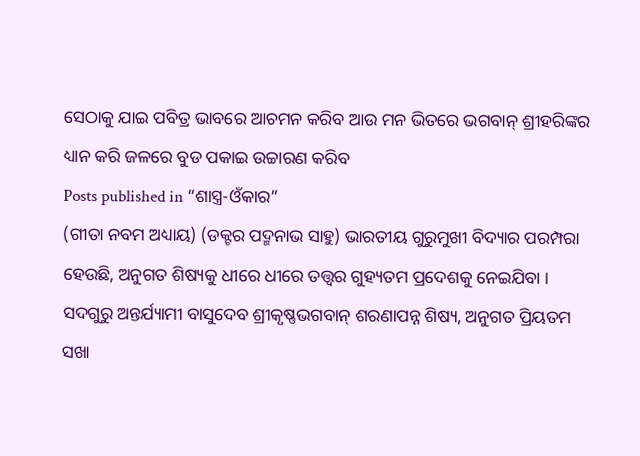ସେଠାକୁ ଯାଇ ପବିତ୍ର ଭାବରେ ଆଚମନ କରିବ ଆଉ ମନ ଭିତରେ ଭଗବାନ୍ ଶ୍ରୀହରିଙ୍କର ଧ୍ୟାନ କରି ଜଳରେ ବୁଡ ପକାଇ ଉଚ୍ଚାରଣ କରିବ
Posts published in “ଶାସ୍ତ୍ର-ଓଁକାର”
(ଗୀତା ନବମ ଅଧ୍ୟାୟ) (ଡକ୍ଟର ପଦ୍ମନାଭ ସାହୁ) ଭାରତୀୟ ଗୁରୁମୁଖୀ ବିଦ୍ୟାର ପରମ୍ପରା ହେଉଛି, ଅନୁଗତ ଶିଷ୍ୟକୁ ଧୀରେ ଧୀରେ ତତ୍ତ୍ୱର ଗୁହ୍ୟତମ ପ୍ରଦେଶକୁ ନେଇଯିବା । ସଦଗୁରୁ ଅନ୍ତର୍ଯ୍ୟାମୀ ବାସୁଦେବ ଶ୍ରୀକୃଷ୍ଣଭଗବାନ୍ ଶରଣାପନ୍ନ ଶିଷ୍ୟ, ଅନୁଗତ ପ୍ରିୟତମ ସଖା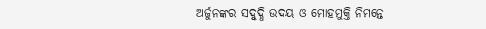ଅର୍ଜୁନଙ୍କର ସଦ୍ବୁଦ୍ଧି ଉଦୟ ଓ ମୋହମୁକ୍ତି ନିମନ୍ତେ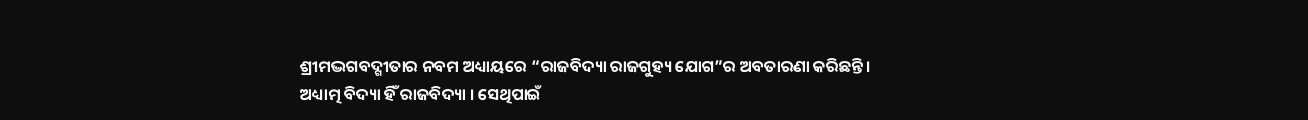ଶ୍ରୀମଦ୍ଭଗବଦ୍ଗୀତାର ନବମ ଅଧ୍ୟାୟରେ “ରାଜବିଦ୍ୟା ରାଜଗୁହ୍ୟ ଯୋଗ”ର ଅବତାରଣା କରିଛନ୍ତି । ଅଧ୍ୟାତ୍ମ ବିଦ୍ୟା ହିଁ ରାଜବିଦ୍ୟା । ସେଥିପାଇଁ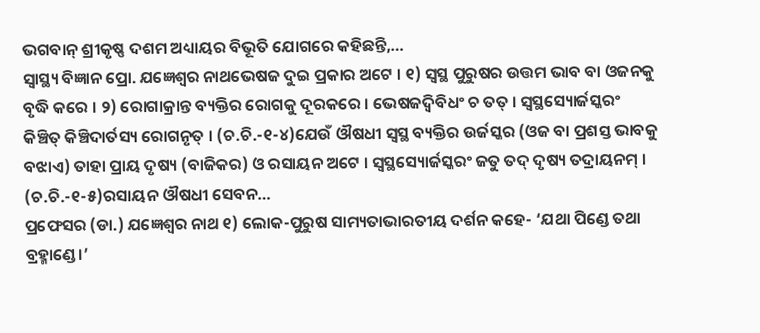ଭଗବାନ୍ ଶ୍ରୀକୃଷ୍ଣ ଦଶମ ଅଧ୍ୟାୟର ବିଭୂତି ଯୋଗରେ କହିଛନ୍ତି,…
ସ୍ୱାସ୍ଥ୍ୟ ବିଜ୍ଞାନ ପ୍ରୋ. ଯଜ୍ଞେଶ୍ୱର ନାଥଭେଷଜ ଦୁଇ ପ୍ରକାର ଅଟେ । ୧) ସ୍ୱସ୍ଥ ପୁରୁଷର ଉତ୍ତମ ଭାବ ବା ଓଜନକୁ ବୃଦ୍ଧି କରେ । ୨) ରୋଗାକ୍ରାନ୍ତ ବ୍ୟକ୍ତିର ରୋଗକୁ ଦୂରକରେ । ଭେଷଜଦ୍ୱିବିଧଂ ଚ ତତ୍ । ସ୍ୱସ୍ଥସ୍ୟୋର୍ଜସ୍କରଂ କିଞ୍ଚିତ୍ କିଞ୍ଚିଦାର୍ତସ୍ୟ ରୋଗନୃତ୍ । (ଚ.ଚି.-୧-୪)ଯେଉଁ ଔଷଧୀ ସ୍ୱସ୍ଥ ବ୍ୟକ୍ତିର ଉର୍ଜସ୍କର (ଓଜ ବା ପ୍ରଶସ୍ତ ଭାବକୁ ବଝାଏ) ତାହା ପ୍ରାୟ ଦୃଷ୍ୟ (ବାଜିକର) ଓ ରସାୟନ ଅଟେ । ସ୍ୱସ୍ଥସ୍ୟୋର୍ଜସ୍କରଂ ଜତୁ ତଦ୍ ଦୃଷ୍ୟ ତଦ୍ରାୟନମ୍ । (ଚ.ଚି.-୧-୫)ରସାୟନ ଔଷଧୀ ସେବନ…
ପ୍ରଫେସର (ଡା.) ଯଜ୍ଞେଶ୍ୱର ନାଥ ୧) ଲୋକ-ପୁରୁଷ ସାମ୍ୟତାଭାରତୀୟ ଦର୍ଶନ କହେ- ‘ଯଥା ପିଣ୍ଡେ ତଥା ବ୍ରହ୍ମାଣ୍ଡେ।’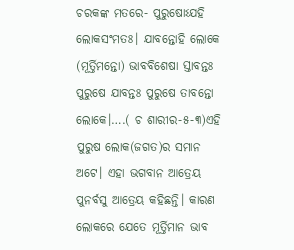ଚରକଙ୍କ ମତରେ- ପୁରୁଷୋଽଯହି ଲୋକସଂମତଃ। ଯାବନ୍ତୋହି ଲୋକେ (ମୂର୍ତ୍ତିମନ୍ତୋ) ଭାବବିଶେଷା ସ୍ତାବନ୍ତଃ ପୁରୁଷେ ଯାବନ୍ତଃ ପୁରୁଷେ ତାବନ୍ତୋ ଲୋକେ।….( ଚ ଶାରୀର-୫-୩)ଏହି ପୁରୁଷ ଲୋକ(ଜଗତ)ର ସମାନ ଅଟେ। ଏହା ଭଗବାନ ଆତ୍ରେୟ ପୁନର୍ବସୁ ଆତ୍ରେୟ କହିଛନ୍ତି। କାରଣ ଲୋକରେ ଯେତେ ମୂର୍ତ୍ତିମାନ ଭାବ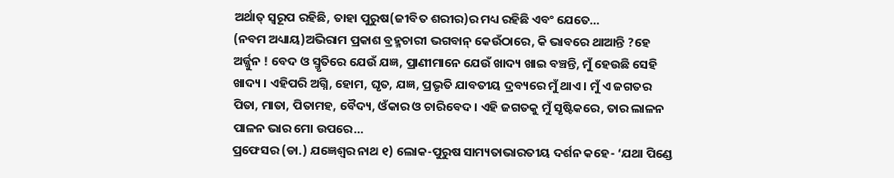ଅର୍ଥାତ୍ ସ୍ୱରୂପ ରହିଛି, ତାହା ପୁରୁଷ(ଜୀବିତ ଶରୀର)ର ମଧ୍ୟ ରହିଛି ଏବଂ ଯେତେ…
(ନବମ ଅଧ୍ୟାୟ)ଅଭିରାମ ପ୍ରକାଶ ବ୍ରହ୍ମଚାରୀ ଭଗବାନ୍ କେଉଁଠାରେ, କି ଭାବରେ ଥାଆନ୍ତି ?ହେ ଅର୍ଜ୍ଜୁନ ! ବେଦ ଓ ସ୍ମୃତିରେ ଯେଉଁ ଯଜ୍ଞ, ପ୍ରାଣୀମାନେ ଯେଉଁ ଖାଦ୍ୟ ଖାଇ ବଞ୍ଚନ୍ତି, ମୁଁ ହେଉଛି ସେହି ଖାଦ୍ୟ । ଏହିପରି ଅଗ୍ନି, ହୋମ, ଘୃତ, ଯଜ୍ଞ, ପ୍ରଭୃତି ଯାବତୀୟ ଦ୍ରବ୍ୟରେ ମୁଁ ଥାଏ । ମୁଁ ଏ ଜଗତର ପିତା, ମାତା, ପିତାମହ, ବୈଦ୍ୟ, ଓଁକାର ଓ ଚାରିବେଦ । ଏହି ଜଗତକୁ ମୁଁ ସୃଷ୍ଟିକରେ, ତାର ଲାଳନ ପାଳନ ଭାର ମୋ ଉପରେ…
ପ୍ରଫେସର (ଡା.) ଯଜ୍ଞେଶ୍ୱର ନାଥ ୧) ଲୋକ-ପୁରୁଷ ସାମ୍ୟତାଭାରତୀୟ ଦର୍ଶନ କହେ- ‘ଯଥା ପିଣ୍ଡେ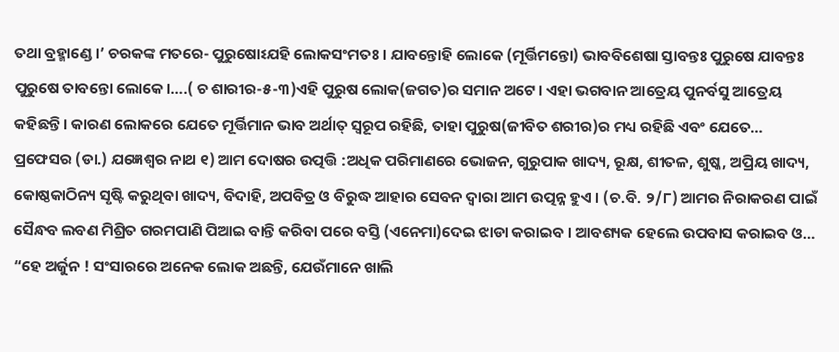ତଥା ବ୍ରହ୍ମାଣ୍ଡେ।’ ଚରକଙ୍କ ମତରେ- ପୁରୁଷୋଽଯହି ଲୋକସଂମତଃ। ଯାବନ୍ତୋହି ଲୋକେ (ମୂର୍ତ୍ତିମନ୍ତୋ) ଭାବବିଶେଷା ସ୍ତାବନ୍ତଃ ପୁରୁଷେ ଯାବନ୍ତଃ ପୁରୁଷେ ତାବନ୍ତୋ ଲୋକେ।….( ଚ ଶାରୀର-୫-୩)ଏହି ପୁରୁଷ ଲୋକ(ଜଗତ)ର ସମାନ ଅଟେ। ଏହା ଭଗବାନ ଆତ୍ରେୟ ପୁନର୍ବସୁ ଆତ୍ରେୟ କହିଛନ୍ତି। କାରଣ ଲୋକରେ ଯେତେ ମୂର୍ତ୍ତିମାନ ଭାବ ଅର୍ଥାତ୍ ସ୍ୱରୂପ ରହିଛି, ତାହା ପୁରୁଷ(ଜୀବିତ ଶରୀର)ର ମଧ୍ୟ ରହିଛି ଏବଂ ଯେତେ…
ପ୍ରଫେସର (ଡା.) ଯଜ୍ଞେଶ୍ୱର ନାଥ ୧) ଆମ ଦୋଷର ଉତ୍ପତ୍ତି :ଅଧିକ ପରିମାଣରେ ଭୋଜନ, ଗୁରୁପାକ ଖାଦ୍ୟ, ରୂକ୍ଷ, ଶୀତଳ, ଶୁଷ୍କ, ଅପ୍ରିୟ ଖାଦ୍ୟ, କୋଷ୍ଠକାଠିନ୍ୟ ସୃଷ୍ଟି କରୁଥିବା ଖାଦ୍ୟ, ବିଦାହି, ଅପବିତ୍ର ଓ ବିରୁଦ୍ଧ ଆହାର ସେବନ ଦ୍ୱାରା ଆମ ଉତ୍ପନ୍ନ ହୁଏ । (ଚ.ବି. ୨/୮) ଆମର ନିରାକରଣ ପାଇଁ ସୈନ୍ଧବ ଲବଣ ମିଶ୍ରିତ ଗରମପାଣି ପିଆଇ ବାନ୍ତି କରିବା ପରେ ବସ୍ତି (ଏନେମା)ଦେଇ ଝାଡା କରାଇବ । ଆବଶ୍ୟକ ହେଲେ ଉପବାସ କରାଇବ ଓ…
“ହେ ଅର୍ଜୁନ ! ସଂସାରରେ ଅନେକ ଲୋକ ଅଛନ୍ତି, ଯେଉଁମାନେ ଖାଲି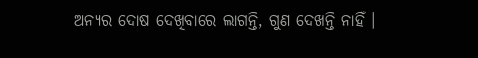ଅନ୍ୟର ଦୋଷ ଦେଖିବାରେ ଲାଗନ୍ତି, ଗୁଣ ଦେଖନ୍ତି ନାହିଁ ।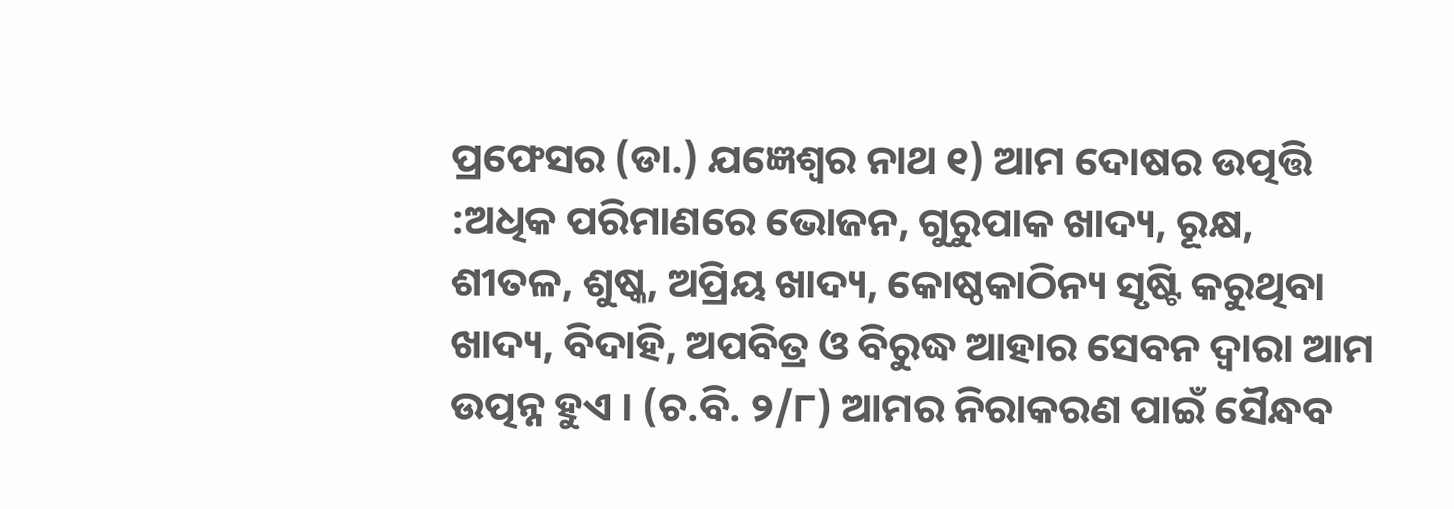ପ୍ରଫେସର (ଡା.) ଯଜ୍ଞେଶ୍ୱର ନାଥ ୧) ଆମ ଦୋଷର ଉତ୍ପତ୍ତି :ଅଧିକ ପରିମାଣରେ ଭୋଜନ, ଗୁରୁପାକ ଖାଦ୍ୟ, ରୂକ୍ଷ, ଶୀତଳ, ଶୁଷ୍କ, ଅପ୍ରିୟ ଖାଦ୍ୟ, କୋଷ୍ଠକାଠିନ୍ୟ ସୃଷ୍ଟି କରୁଥିବା ଖାଦ୍ୟ, ବିଦାହି, ଅପବିତ୍ର ଓ ବିରୁଦ୍ଧ ଆହାର ସେବନ ଦ୍ୱାରା ଆମ ଉତ୍ପନ୍ନ ହୁଏ । (ଚ.ବି. ୨/୮) ଆମର ନିରାକରଣ ପାଇଁ ସୈନ୍ଧବ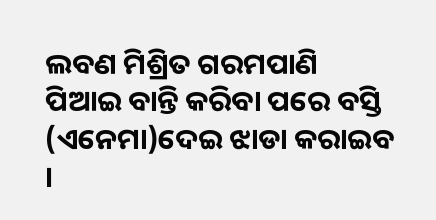ଲବଣ ମିଶ୍ରିତ ଗରମପାଣି ପିଆଇ ବାନ୍ତି କରିବା ପରେ ବସ୍ତି (ଏନେମା)ଦେଇ ଝାଡା କରାଇବ ।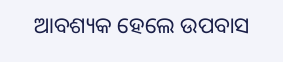ଆବଶ୍ୟକ ହେଲେ ଉପବାସ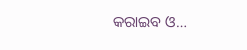କରାଇବ ଓ…